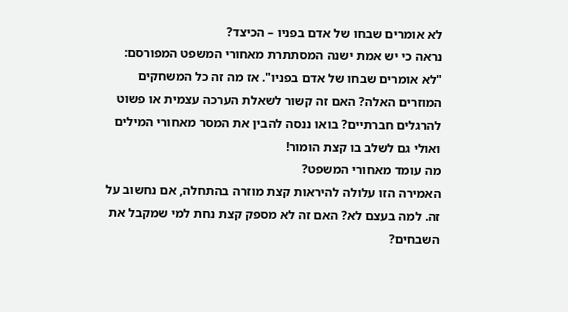לא אומרים שבחו של אדם בפניו – הכיצד?
נראה כי יש אמת ישנה המסתתרת מאחורי המשפט המפורסם: "לא אומרים שבחו של אדם בפניו". אז מה זה כל המשחקים המוזרים האלה? האם זה קשור לשאלת הערכה עצמית או פשוט להרגלים חברתיים? בואו ננסה להבין את המסר מאחורי המילים ואולי גם לשלב בו קצת הומור!
מה עומד מאחורי המשפט?
האמירה הזו עלולה להיראות קצת מוזרה בהתחלה, אם נחשוב על זה. למה בעצם לא? האם זה לא מספק קצת נחת למי שמקבל את השבחים?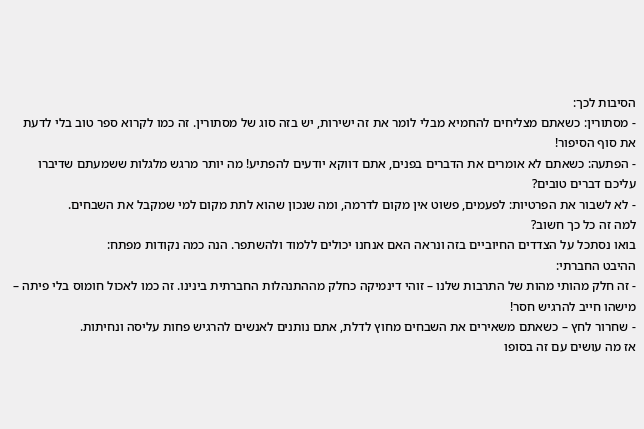הסיבות לכך:
- מסתורין: כשאתם מצליחים להחמיא מבלי לומר את זה ישירות, יש בזה סוג של מסתורין. זה כמו לקרוא ספר טוב בלי לדעת את סוף הסיפור!
- הפתעה: כשאתם לא אומרים את הדברים בפנים, אתם דווקא יודעים להפתיע! מה יותר מרגש מלגלות ששמעתם שדיברו עליכם דברים טובים?
- לא לשבור את הפרטיות: לפעמים, פשוט אין מקום לדרמה, ומה שנכון שהוא לתת מקום למי שמקבל את השבחים.
למה זה כל כך חשוב?
בואו נסתכל על הצדדים החיוביים בזה ונראה האם אנחנו יכולים ללמוד ולהשתפר. הנה כמה נקודות מפתח:
ההיבט החברתי:
- זה חלק מהותי מהות של התרבות שלנו – זוהי דינמיקה כחלק מההתנהלות החברתית בינינו. זה כמו לאכול חומוס בלי פיתה – מישהו חייב להרגיש חסר!
- שחרור לחץ – כשאתם משאירים את השבחים מחוץ לדלת, אתם נותנים לאנשים להרגיש פחות עליסה ונחיתות.
אז מה עושים עם זה בסופו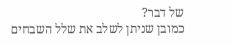של דבר?
כמובן שניתן לשלב את שלל השבחים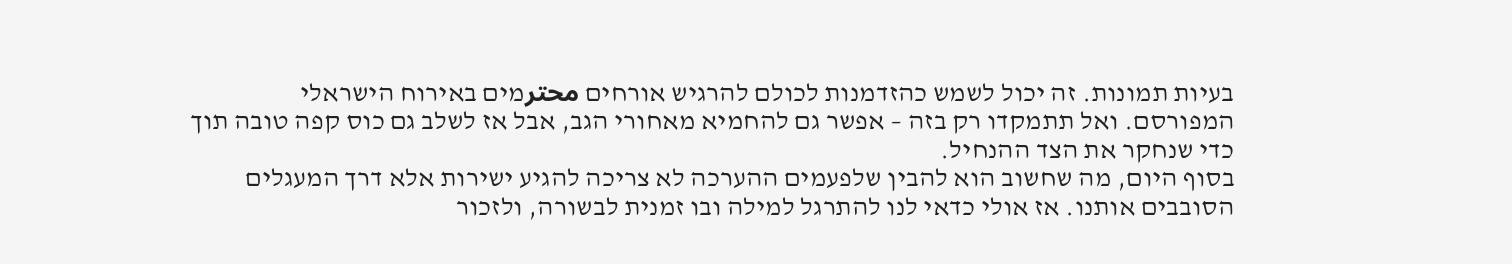בעיות תמונות. זה יכול לשמש כהזדמנות לכולם להרגיש אורחים محترמים באירוח הישראלי המפורסם. ואל תתמקדו רק בזה – אפשר גם להחמיא מאחורי הגב, אבל אז לשלב גם כוס קפה טובה תוך כדי שנחקר את הצד ההנחיל.
בסוף היום, מה שחשוב הוא להבין שלפעמים ההערכה לא צריכה להגיע ישירות אלא דרך המעגלים הסובבים אותנו. אז אולי כדאי לנו להתרגל למילה ובו זמנית לבשורה, ולזכור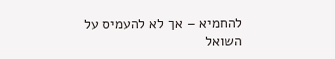להחמיא – אך לא להעמיס על השואל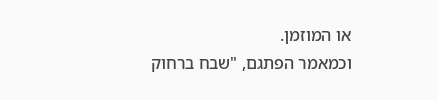או המוזמן.
וכמאמר הפתגם, "שבח ברחוק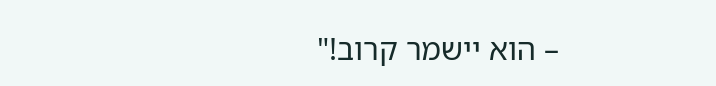– הוא יישמר קרוב!"